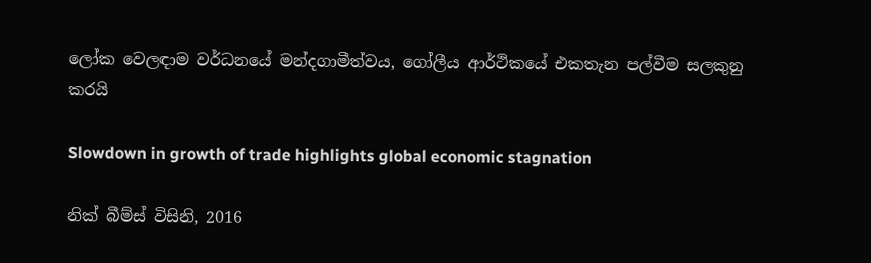ලෝක වෙලඳාම වර්ධනයේ මන්දගාමීත්වය, ගෝලීය ආර්ථිකයේ එකතැන පල්වීම සලකුනු කරයි

Slowdown in growth of trade highlights global economic stagnation

නික් බීම්ස් විසිනි, 2016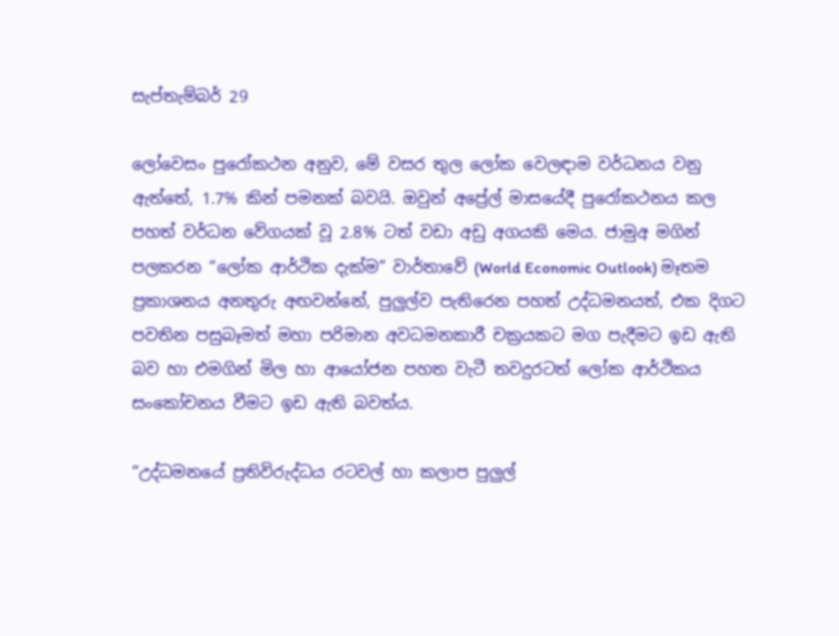සැප්තැම්බර් 29

ලෝවෙසං පුරෝකථන අනුව, මේ වසර තුල ලෝක වෙලඳාම වර්ධනය වනු ඇත්තේ, 1.7% කින් පමනක් බවයි. ඔවුන් අප්‍රේල් මාසයේදී පුරෝකථනය කල පහත් වර්ධන වේගයක් වූ 2.8% ටත් වඩා අඩු අගයකි මෙය. ජාමුඅ මගින් පලකරන “ලෝක ආර්ථික දැක්ම” වාර්තාවේ (World Economic Outlook) මෑතම ප්‍රකාශනය අනතුරු අඟවන්නේ, පුලුල්ව පැතිරෙන පහත් උද්ධමනයත්, එක දිගට පවතින පසුබෑමත් මහා පරිමාන අවධමනකාරී චක්‍රයකට මග පැදීමට ඉඩ ඇති බව හා එමගින් මිල හා ආයෝජන පහත වැටී තවදුරටත් ලෝක ආර්ථිකය සංකෝචනය වීමට ඉඩ ඇති බවත්ය.

“උද්ධමනයේ ප්‍රතිවිරුද්ධය රටවල් හා කලාප පුලුල්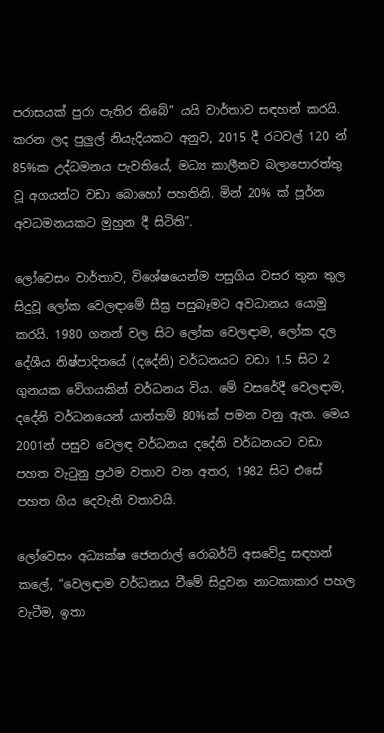පරාසයක් පුරා පැතිර තිබේ” යයි වාර්තාව සඳහන් කරයි. කරන ලද පුලුල් නියැදියකට අනුව, 2015 දී රටවල් 120 න් 85%ක උද්ධමනය පැවතියේ, මධ්‍ය කාලීනව බලාපොරත්තු වූ අගයන්ට වඩා බොහෝ පහතිනි. මින් 20% ක් පූර්න අවධමනයකට මුහුන දී සිටිති”.

ලෝවෙසං වාර්තාව, විශේෂයෙන්ම පසුගිය වසර තුන තුල සිදුවූ ලෝක වෙලඳාමේ සීඝ්‍ර පසුබෑමට අවධානය යොමු කරයි. 1980 ගනන් වල සිට ලෝක වෙලඳාම, ලෝක දල දේශීය නිෂ්පාදිතයේ (දදේනි) වර්ධනයට වඩා 1.5 සිට 2 ගුනයක වේගයකින් වර්ධනය විය. මේ වසරේදී වෙලඳාම, දදේනි වර්ධනයෙන් යාන්තම් 80%ක් පමන වනු ඇත. මෙය 2001න් පසුව වෙලඳ වර්ධනය දදේනි වර්ධනයට වඩා පහත වැටුනු ප්‍රථම වතාව වන අතර, 1982 සිට එසේ පහත ගිය දෙවැනි වතාවයි.

ලෝවෙසං අධ්‍යක්ෂ ජෙනරාල් රොබර්ට් අසවේදු සඳහන් කලේ, “වෙලඳාම වර්ධනය වීමේ සිදුවන නාටකාකාර පහල වැටීම, ඉතා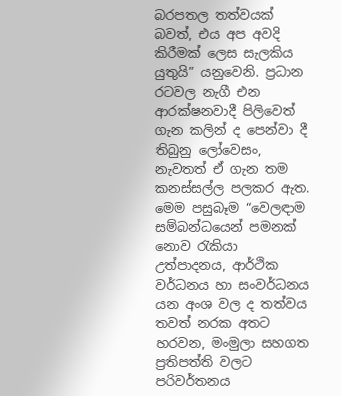බරපතල තත්වයක් බවත්, එය අප අවදි කිරීමක් ලෙස සැලකිය යුතුයි” යනුවෙනි. ප්‍රධාන රටවල නැගී එන ආරක්ෂනවාදී පිලිවෙත් ගැන කලින් ද පෙන්වා දී තිබුනු ලෝවෙසං, නැවතත් ඒ ගැන තම කනස්සල්ල පලකර ඇත. මෙම පසුබෑම “වෙලඳාම සම්බන්ධයෙන් පමනක් නොව රැකියා උත්පාදනය, ආර්ථික වර්ධනය හා සංවර්ධනය යන අංශ වල ද තත්වය තවත් නරක අතට හරවන, මංමුලා සහගත ප්‍රතිපත්ති වලට පරිවර්තනය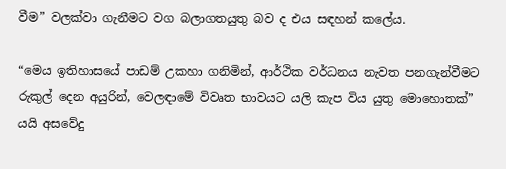වීම” වලක්වා ගැනීමට වග බලාගතයුතු බව ද එය සඳහන් කලේය.

“මෙය ඉතිහාසයේ පාඩම් උකහා ගනිමින්, ආර්ථික වර්ධනය නැවත පනගැන්වීමට රුකුල් දෙන අයුරින්, වෙලඳාමේ විවෘත භාවයට යලි කැප විය යුතු මොහොතක්” යයි අසවේදු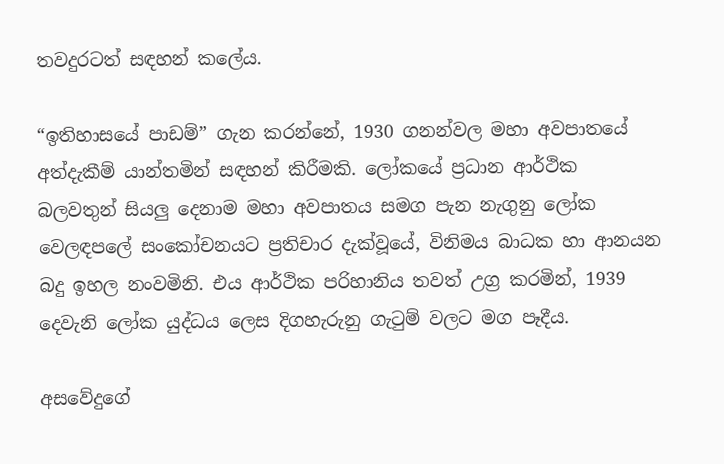තවදුරටත් සඳහන් කලේය.

“ඉතිහාසයේ පාඩම්” ගැන කරන්නේ, 1930 ගනන්වල මහා අවපාතයේ අත්දැකීම් යාන්තමින් සඳහන් කිරීමකි. ලෝකයේ ප්‍රධාන ආර්ථික බලවතුන් සියලු දෙනාම මහා අවපාතය සමග පැන නැගුනු ලෝක වෙලඳපලේ සංකෝචනයට ප්‍රතිචාර දැක්වූයේ, විනිමය බාධක හා ආනයන බදු ඉහල නංවමිනි. එය ආර්ථික පරිහානිය තවත් උග්‍ර කරමින්, 1939 දෙවැනි ලෝක යුද්ධය ලෙස දිගහැරුනු ගැටුම් වලට මග පෑදීය.

අසවේදුගේ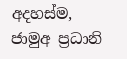අදහස්ම, ජාමුඅ ප්‍රධානි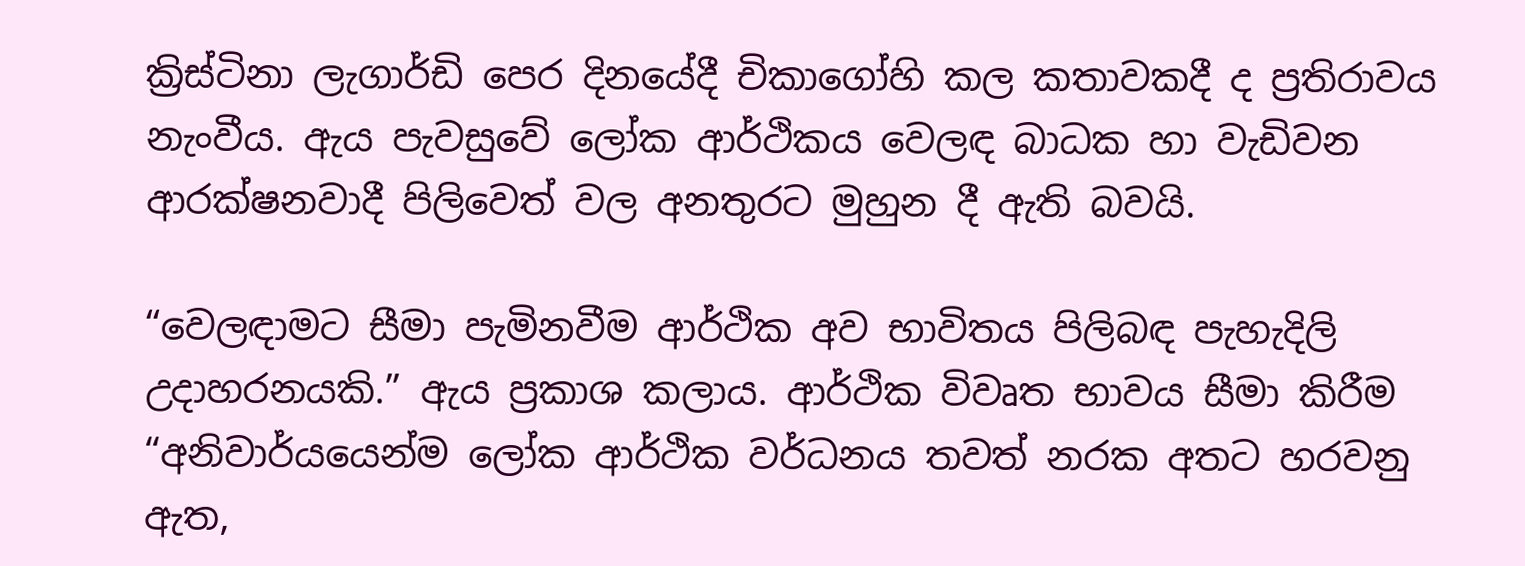ක්‍රිස්ටිනා ලැගාර්ඩි පෙර දිනයේදී චිකාගෝහි කල කතාවකදී ද ප්‍රතිරාවය නැංවීය. ඇය පැවසුවේ ලෝක ආර්ථිකය වෙලඳ බාධක හා වැඩිවන ආරක්ෂනවාදී පිලිවෙත් වල අනතුරට මුහුන දී ඇති බවයි.

“වෙලඳාමට සීමා පැමිනවීම ආර්ථික අව භාවිතය පිලිබඳ පැහැදිලි උදාහරනයකි.” ඇය ප්‍රකාශ කලාය. ආර්ථික විවෘත භාවය සීමා කිරීම “අනිවාර්යයෙන්ම ලෝක ආර්ථික වර්ධනය තවත් නරක අතට හරවනු ඇත,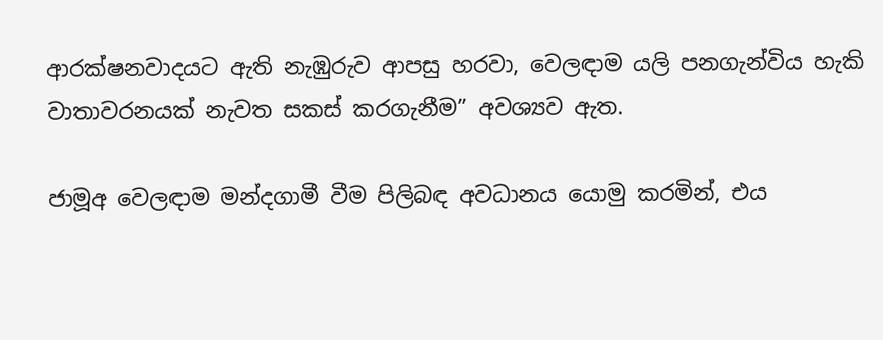ආරක්ෂනවාදයට ඇති නැඹුරුව ආපසු හරවා, වෙලඳාම යලි පනගැන්විය හැකි වාතාවරනයක් නැවත සකස් කරගැනීම” අවශ්‍යව ඇත.

ජාමූඅ වෙලඳාම මන්දගාමී වීම පිලිබඳ අවධානය යොමු කරමින්, එය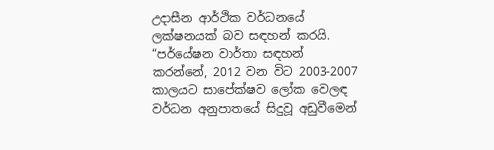උදාසීන ආර්ථික වර්ධනයේ ලක්ෂනයක් බව සඳහන් කරයි. “පර්යේෂන වාර්තා සඳහන් කරන්නේ, 2012 වන විට 2003-2007 කාලයට සාපේක්ෂව ලෝක වෙලඳ වර්ධන අනුපාතයේ සිදුවූ අඩුවීමෙන්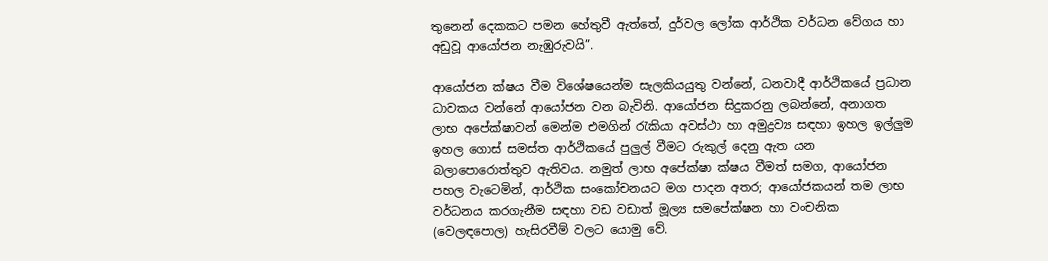තුනෙන් දෙකකට පමන හේතුවී ඇත්තේ, දුර්වල ලෝක ආර්ථික වර්ධන වේගය හා අඩුවූ ආයෝජන නැඹුරුවයි”.

ආයෝජන ක්ෂය වීම විශේෂයෙන්ම සැලකියයුතු වන්නේ, ධනවාදී ආර්ථිකයේ ප්‍රධාන ධාවකය වන්නේ ආයෝජන වන බැවිනි. ආයෝජන සිදුකරනු ලබන්නේ, අනාගත ලාභ අපේක්ෂාවන් මෙන්ම එමගින් රැකියා අවස්ථා හා අමුද්‍රව්‍ය සඳහා ඉහල ඉල්ලුම ඉහල ගොස් සමස්ත ආර්ථිකයේ පුලුල් වීමට රුකුල් දෙනු ඇත යන බලාපොරොත්තුව ඇතිවය. නමුත් ලාභ අපේක්ෂා ක්ෂය වීමත් සමග, ආයෝජන පහල වැටෙමින්, ආර්ථික සංකෝචනයට මග පාදන අතර; ආයෝජකයන් තම ලාභ වර්ධනය කරගැනීම සඳහා වඩ වඩාත් මූල්‍ය සමපේක්ෂන හා වංචනික (වෙලඳපොල) හැසිරවීම් වලට යොමු වේ.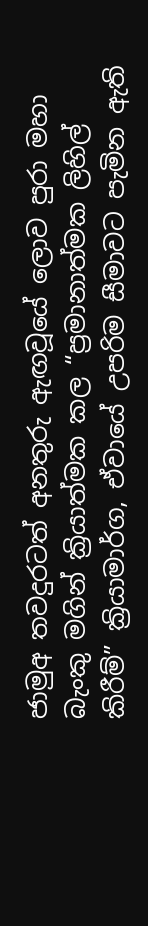ජාමුඅ තවදුරටත් අනතුරු ඇඟවූයේ ලොව පුරා මහා බැංකු මගින් ක්‍රියාත්මක කල “ප්‍රමානාත්මක ලිහිල් කිරීම්” ක්‍රියාමාර්ග, ඒවායේ උපරිම සීමාවට පැමින ඇති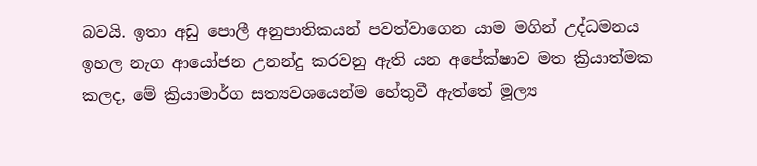බවයි. ඉතා අඩු පොලී අනුපාතිකයන් පවත්වාගෙන යාම මගින් උද්ධමනය ඉහල නැග ආයෝජන උනන්දු කරවනු ඇති යන අපේක්ෂාව මත ක්‍රියාත්මක කලද, මේ ක්‍රියාමාර්ග සත්‍යවශයෙන්ම හේතුවී ඇත්තේ මූල්‍ය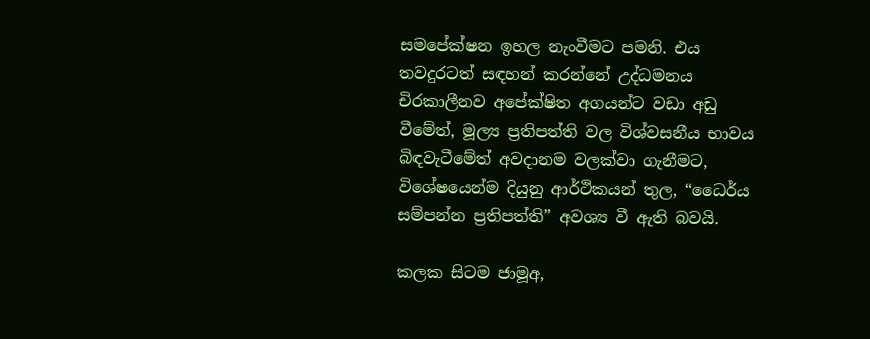සමපේක්ෂන ඉහල නැංවීමට පමනි. එය තවදුරටත් සඳහන් කරන්නේ උද්ධමනය චිරකාලීනව අපේක්ෂිත අගයන්ට වඩා අඩු වීමේත්, මූල්‍ය ප්‍රතිපත්ති වල විශ්වසනීය භාවය බිඳවැටීමේත් අවදානම වලක්වා ගැනීමට, විශේෂයෙන්ම දියුනු ආර්ථිකයන් තුල, “ධෛර්ය සම්පන්න ප්‍රතිපත්ති” අවශ්‍ය වී ඇති බවයි.

කලක සිටම ජාමූඅ,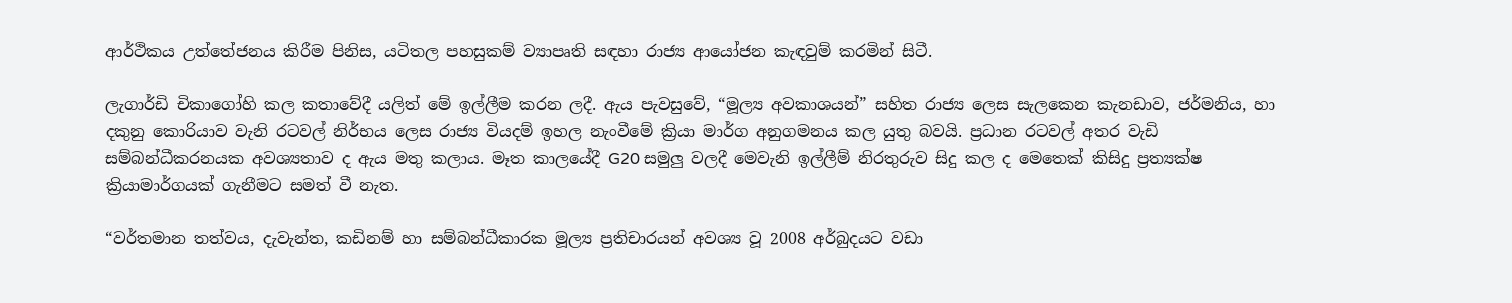ආර්ථිකය උත්තේජනය කිරීම පිනිස, යටිතල පහසුකම් ව්‍යාපෘති සඳහා රාජ්‍ය ආයෝජන කැඳවුම් කරමින් සිටී.

ලැගාර්ඩි චිකාගෝහි කල කතාවේදී යලිත් මේ ඉල්ලීම කරන ලදී. ඇය පැවසුවේ, “මූල්‍ය අවකාශයන්” සහිත රාජ්‍ය ලෙස සැලකෙන කැනඩාව, ජර්මනිය, හා දකුනු කොරියාව වැනි රටවල් නිර්භය ලෙස රාජ්‍ය වියදම් ඉහල නැංවීමේ ක්‍රියා මාර්ග අනුගමනය කල යුතු බවයි. ප්‍රධාන රටවල් අතර වැඩි සම්බන්ධීකරනයක අවශ්‍යතාව ද ඇය මතු කලාය. මෑත කාලයේදී G20 සමුලු වලදී මෙවැනි ඉල්ලීම් නිරතුරුව සිදු කල ද මෙතෙක් කිසිදු ප්‍රත්‍යක්ෂ ක්‍රියාමාර්ගයක් ගැනීමට සමත් වී නැත.

“වර්තමාන තත්වය, දැවැන්ත, කඩිනම් හා සම්බන්ධීකාරක මූල්‍ය ප්‍රතිචාරයන් අවශ්‍ය වූ 2008 අර්බුදයට වඩා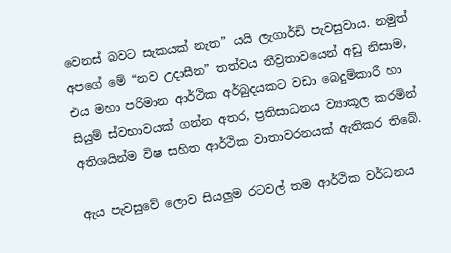වෙනස් බවට සැකයක් නැත” යයි ලැගාර්ඩි පැවසුවාය. නමුත් අපගේ මේ “නව උදාසීන” තත්වය තීව්‍රතාවයෙන් අඩු නිසාම, එය මහා පරිමාන ආර්ථික අර්බුදයකට වඩා බෙදුම්කාරී හා සියුම් ස්වභාවයක් ගන්න අතර, ප්‍රතිසාධනය ව්‍යාකූල කරමින් අතිශයින්ම විෂ සහිත ආර්ථික වාතාවරනයක් ඇතිකර තිබේ.

ඇය පැවසුවේ ලොව සියලුම රටවල් තම ආර්ථික වර්ධනය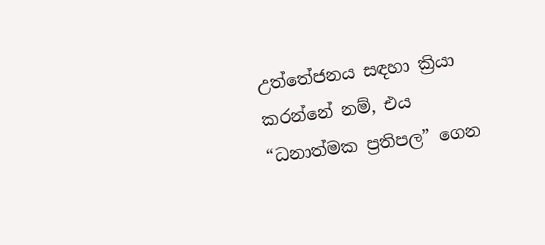උත්තේජනය සඳහා ක්‍රියා කරන්නේ නම්, එය “ධනාත්මක ප්‍රතිපල” ගෙන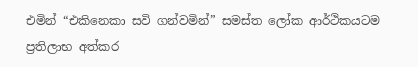එමින් “එකිනෙකා සවි ගන්වමින්” සමස්ත ලෝක ආර්ථිකයටම ප්‍රතිලාභ අත්කර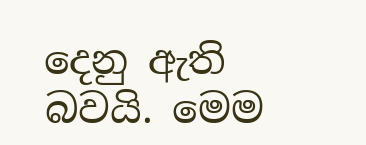දෙනු ඇති බවයි. මෙම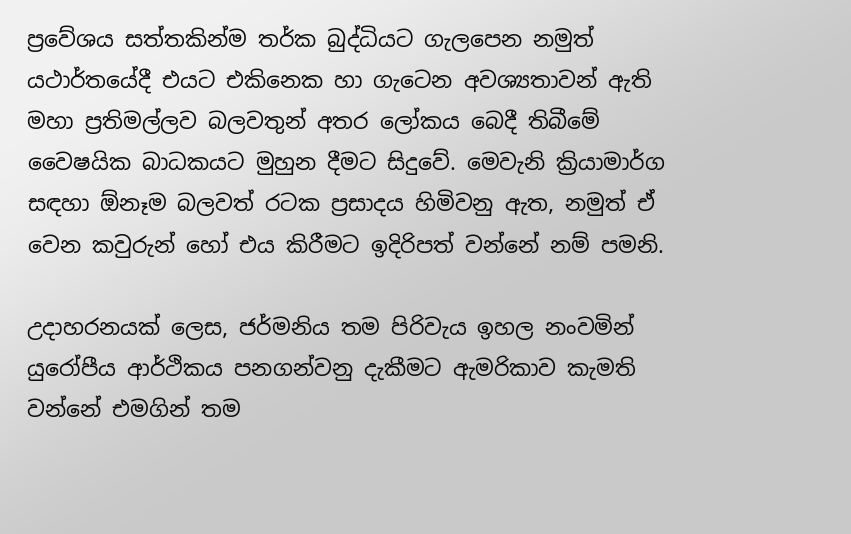ප්‍රවේශය සත්තකින්ම තර්ක බුද්ධියට ගැලපෙන නමුත් යථාර්තයේදී එයට එකිනෙක හා ගැටෙන අවශ්‍යතාවන් ඇති මහා ප්‍රතිමල්ලව බලවතුන් අතර ලෝකය බෙදී තිබීමේ වෛෂයික බාධකයට මුහුන දීමට සිදුවේ. මෙවැනි ක්‍රියාමාර්ග සඳහා ඕනෑම බලවත් රටක ප්‍රසාදය හිමිවනු ඇත, නමුත් ඒ වෙන කවුරුන් හෝ එය කිරීමට ඉදිරිපත් වන්නේ නම් පමනි.

උදාහරනයක් ලෙස, ජර්මනිය තම පිරිවැය ඉහල නංවමින් යුරෝපීය ආර්ථිකය පනගන්වනු දැකීමට ඇමරිකාව කැමති වන්නේ එමගින් තම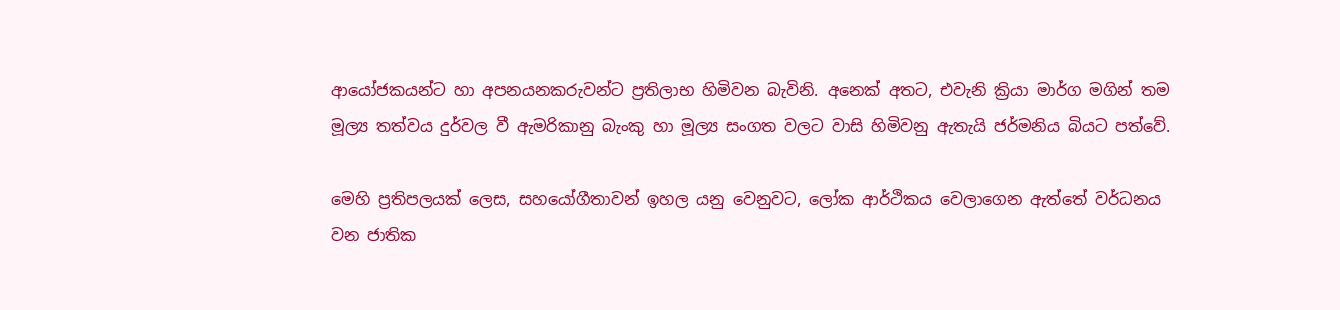ආයෝජකයන්ට හා අපනයනකරුවන්ට ප්‍රතිලාභ හිමිවන බැවිනි. අනෙක් අතට, එවැනි ක්‍රියා මාර්ග මගින් තම මූල්‍ය තත්වය දුර්වල වී ඇමරිකානු බැංකු හා මූල්‍ය සංගත වලට වාසි හිමිවනු ඇතැයි ජර්මනිය බියට පත්වේ.

මෙහි ප්‍රතිපලයක් ලෙස, සහයෝගීතාවන් ඉහල යනු වෙනුවට, ලෝක ආර්ථිකය වෙලාගෙන ඇත්තේ වර්ධනය වන ජාතික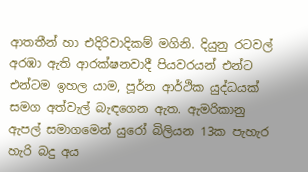ආතතීන් හා එදිරිවාදිකම් මගිනි. දියුනු රටවල් අරඹා ඇති ආරක්ෂනවාදී පියවරයන් එන්ට එන්ටම ඉහල යාම, පූර්න ආර්ථික යුද්ධයක් සමග අත්වැල් බැඳගෙන ඇත. ඇමරිකානු ඇපල් සමාගමෙන් යුරෝ බිලියන 13ක පැහැර හැරි බදු අය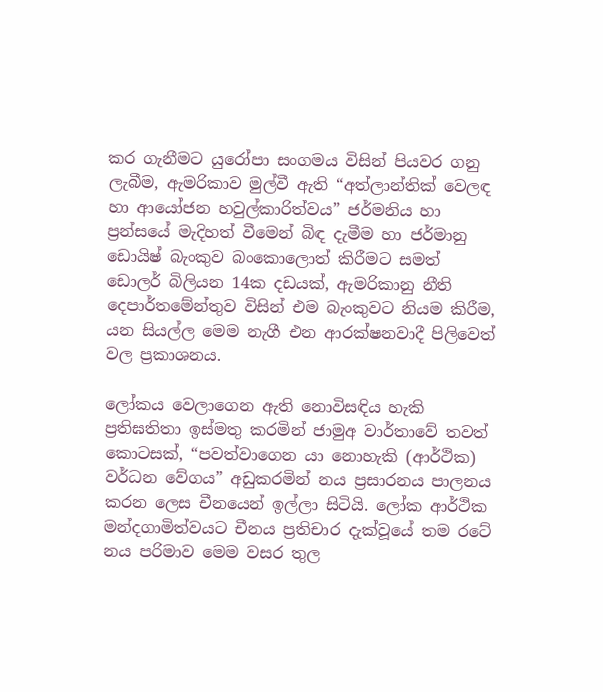කර ගැනීමට යුරෝපා සංගමය විසින් පියවර ගනු ලැබීම, ඇමරිකාව මුල්වී ඇති “අත්ලාන්තික් වෙලඳ හා ආයෝජන හවුල්කාරිත්වය” ජර්මනිය හා ප්‍රන්සයේ මැදිහත් වීමෙන් බිඳ දැමීම හා ජර්මානු ඩොයිෂ් බැංකුව බංකොලොත් කිරීමට සමත් ඩොලර් බිලියන 14ක දඩයක්, ඇමරිකානු නීති දෙපාර්තමේන්තුව විසින් එම බැංකුවට නියම කිරීම, යන සියල්ල මෙම නැගී එන ආරක්ෂනවාදී පිලිවෙත් වල ප්‍රකාශනය.

ලෝකය වෙලාගෙන ඇති නොවිසඳිය හැකි ප්‍රතිඝතිතා ඉස්මතු කරමින් ජාමුඅ වාර්තාවේ තවත් කොටසක්, “පවත්වාගෙන යා නොහැකි (ආර්ථික) වර්ධන වේගය” අඩුකරමින් නය ප්‍රසාරනය පාලනය කරන ලෙස චීනයෙන් ඉල්ලා සිටියි. ලෝක ආර්ථික මන්දගාමිත්වයට චීනය ප්‍රතිචාර දැක්වූයේ තම රටේ නය පරිමාව මෙම වසර තුල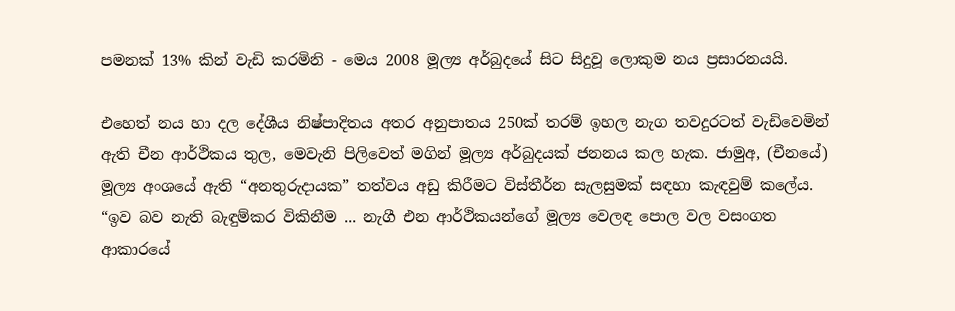පමනක් 13% කින් වැඩි කරමිනි - මෙය 2008 මූල්‍ය අර්බුදයේ සිට සිදුවූ ලොකුම නය ප්‍රසාරනයයි.

එහෙත් නය හා දල දේශීය නිෂ්පාදිතය අතර අනුපාතය 250ක් තරම් ඉහල නැග තවදුරටත් වැඩිවෙමින් ඇති චීන ආර්ථිකය තුල, මෙවැනි පිලිවෙත් මගින් මූල්‍ය අර්බුදයක් ජනනය කල හැක. ජාමුඅ, (චීනයේ) මූල්‍ය අංශයේ ඇති “අනතුරුදායක” තත්වය අඩු කිරීමට විස්තීර්න සැලසුමක් සඳහා කැඳවුම් කලේය. “ඉව බව නැති බැඳුම්කර විකිනීම ... නැගී එන ආර්ථිකයන්ගේ මූල්‍ය වෙලඳ පොල වල වසංගත ආකාරයේ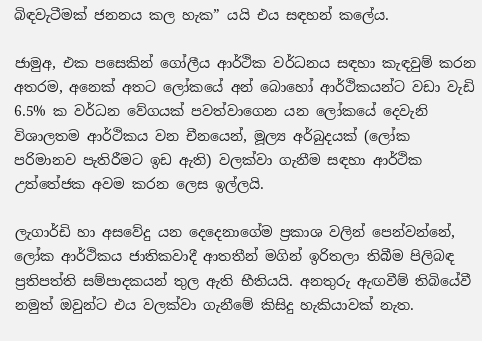බිඳවැටීමක් ජනනය කල හැක” යයි එය සඳහන් කලේය.

ජාමුඅ, එක පසෙකින් ගෝලීය ආර්ථික වර්ධනය සඳහා කැඳවුම් කරන අතරම, අනෙක් අතට ලෝකයේ අන් බොහෝ ආර්ථිකයන්ට වඩා වැඩි 6.5% ක වර්ධන වේගයක් පවත්වාගෙන යන ලෝකයේ දෙවැනි විශාලතම ආර්ථිකය වන චීනයෙන්, මූල්‍ය අර්බුදයක් (ලෝක පරිමානව පැතිරීමට ඉඩ ඇති) වලක්වා ගැනීම සඳහා ආර්ථික උත්තේජක අවම කරන ලෙස ඉල්ලයි.

ලැගාර්ඩි හා අසවේදු යන දෙදෙනාගේම ප්‍රකාශ වලින් පෙන්වන්නේ, ලෝක ආර්ථිකය ජාතිකවාදී ආතතීන් මගින් ඉරිතලා තිබීම පිලිබඳ ප්‍රතිපත්ති සම්පාදකයන් තුල ඇති භීතියයි. අනතුරු ඇඟවීම් තිබියේවී නමුත් ඔවුන්ට එය වලක්වා ගැනීමේ කිසිදු හැකියාවක් නැත.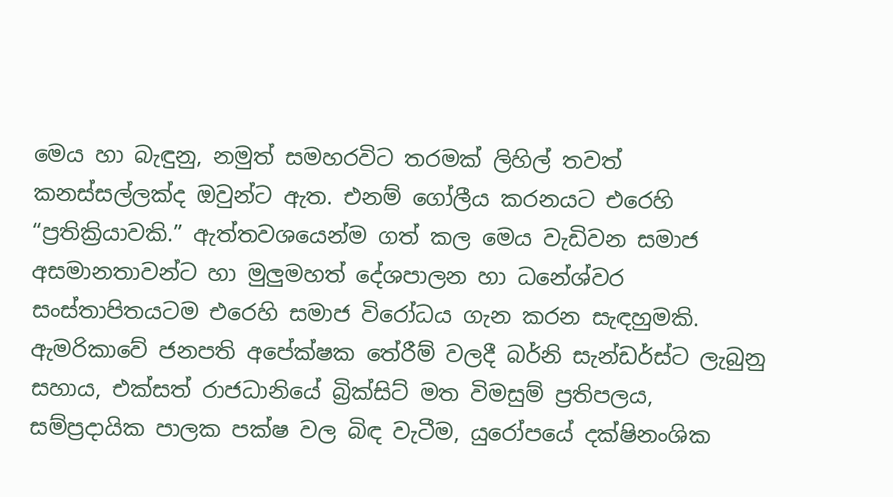මෙය හා බැඳුනු, නමුත් සමහරවිට තරමක් ලිහිල් තවත් කනස්සල්ලක්ද ඔවුන්ට ඇත. එනම් ගෝලීය කරනයට එරෙහි “ප්‍රතික්‍රියාවකි.” ඇත්තවශයෙන්ම ගත් කල මෙය වැඩිවන සමාජ අසමානතාවන්ට හා මුලුමහත් දේශපාලන හා ධනේශ්වර සංස්තාපිතයටම එරෙහි සමාජ විරෝධය ගැන කරන සැඳහුමකි. ඇමරිකාවේ ජනපති අපේක්ෂක තේරීම් වලදී බර්නි සැන්ඩර්ස්ට ලැබුනු සහාය, එක්සත් රාජධානියේ බ්‍රික්සිට් මත විමසුම් ප්‍රතිපලය, සම්ප්‍රදායික පාලක පක්ෂ වල බිඳ වැටීම, යුරෝපයේ දක්ෂිනංශික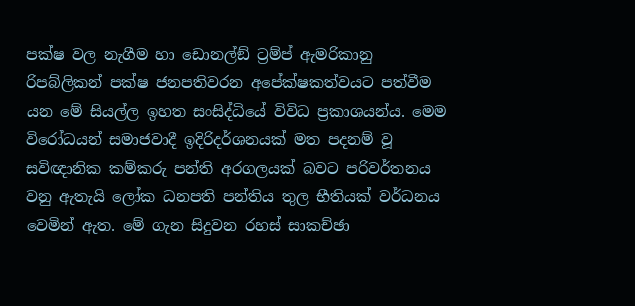පක්ෂ වල නැගීම හා ඩොනල්ඞ් ට්‍රම්ප් ඇමරිකානු රිපබ්ලිකන් පක්ෂ ජනපතිවරන අපේක්ෂකත්වයට පත්වීම යන මේ සියල්ල ඉහත සංසිද්ධියේ විවිධ ප්‍රකාශයන්ය. මෙම විරෝධයන් සමාජවාදී ඉදිරිදර්ශනයක් මත පදනම් වූ සවිඥානික කම්කරු පන්ති අරගලයක් බවට පරිවර්තනය වනු ඇතැයි ලෝක ධනපති පන්තිය තුල භීතියක් වර්ධනය වෙමින් ඇත. මේ ගැන සිදුවන රහස් සාකච්ඡා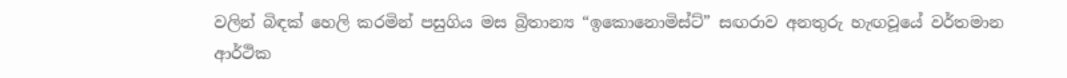වලින් බිඳක් හෙලි කරමින් පසුගිය මස බ්‍රිතාන්‍ය “ඉකොනොමිස්ට්” සඟරාව අනතුරු හැඟවූයේ වර්තමාන ආර්ථික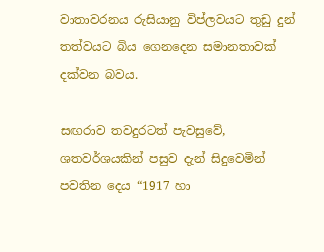වාතාවරනය රුසියානු විප්ලවයට තුඩු දුන් තත්වයට බිය ගෙනදෙන සමානතාවක් දක්වන බවය.

සඟරාව තවදුරටත් පැවසුවේ, ශතවර්ශයකින් පසුව දැන් සිදුවෙමින් පවතින දෙය “1917 හා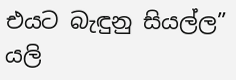එයට බැඳුනු සියල්ල” යලි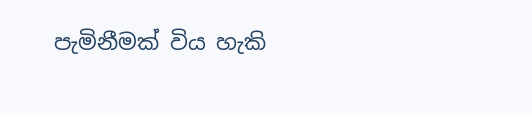පැමිනීමක් විය හැකි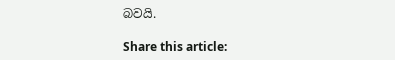බවයි.

Share this article: